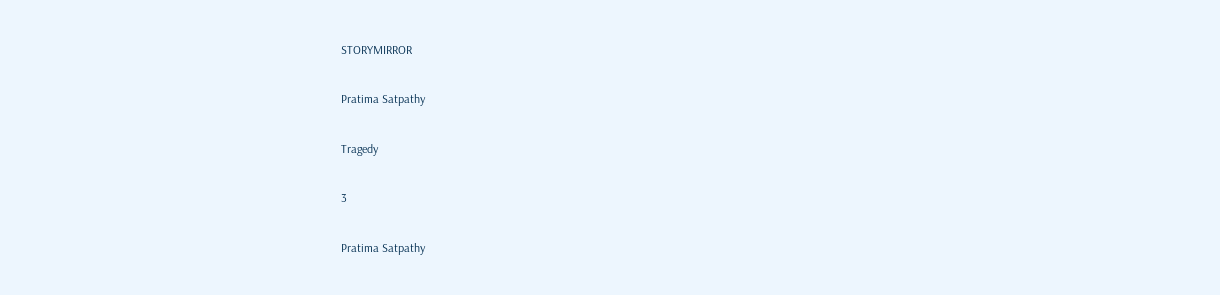STORYMIRROR

Pratima Satpathy

Tragedy

3

Pratima Satpathy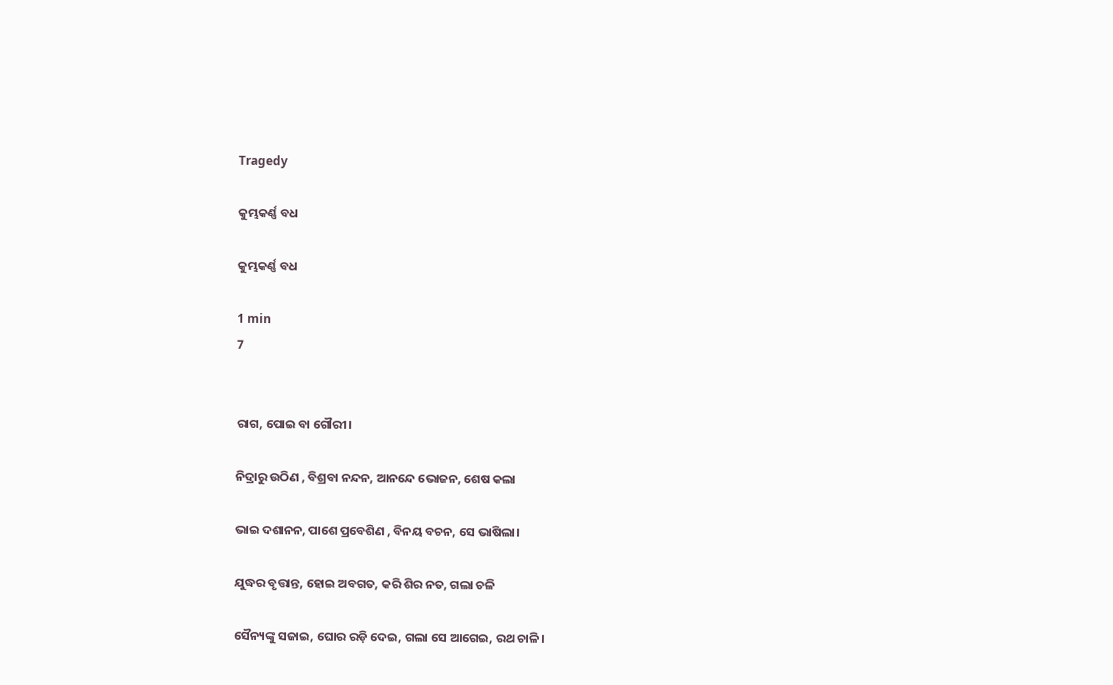Tragedy

କୁମ୍ଭକର୍ଣ୍ଣ ବଧ

କୁମ୍ଭକର୍ଣ୍ଣ ବଧ

1 min
7


ରାଗ, ପୋଇ ବା ଗୌରୀ।

ନିଦ୍ରାରୁ ଉଠିଣ , ବିଶ୍ରବା ନନ୍ଦନ, ଆନନ୍ଦେ ଭୋଜନ, ଶେଷ କଲା

ଭାଇ ଦଶାନନ, ପାଶେ ପ୍ରବେଶିଣ , ବିନୟ ବଚନ, ସେ ଭାଷିଲା।

ଯୁଦ୍ଧର ବୃତ୍ତାନ୍ତ, ହୋଇ ଅବଗତ, କରି ଶିର ନତ, ଗଲା ଚଳି

ସୈନ୍ୟଙ୍କୁ ସଜାଇ, ଘୋର ରଡ଼ି ଦେଇ, ଗଲା ସେ ଆଗେଇ, ରଥ ଚାଳି।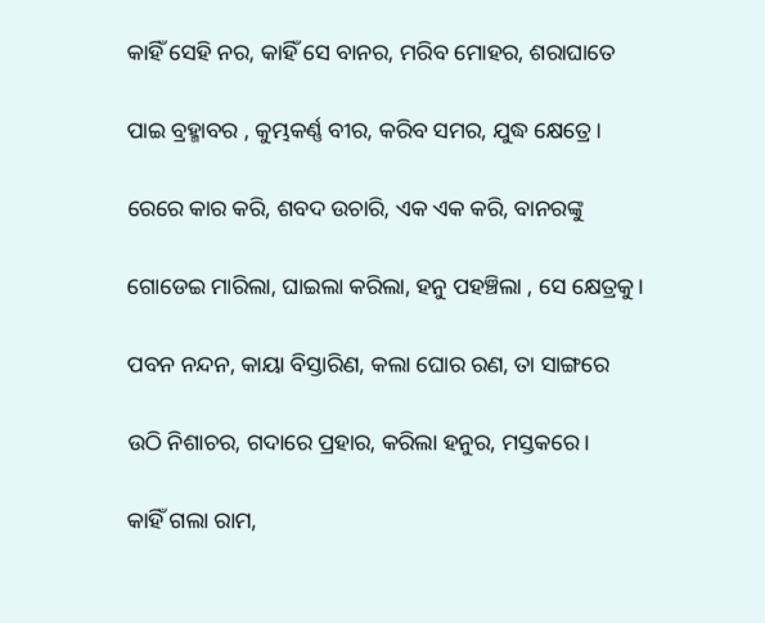କାହିଁ ସେହି ନର, କାହିଁ ସେ ବାନର, ମରିବ ମୋହର, ଶରାଘାତେ

ପାଇ ବ୍ରହ୍ମାବର , କୁମ୍ଭକର୍ଣ୍ଣ ବୀର, କରିବ ସମର, ଯୁଦ୍ଧ କ୍ଷେତ୍ରେ।

ରେରେ କାର କରି, ଶବଦ ଉଚାରି, ଏକ ଏକ କରି, ବାନରଙ୍କୁ

ଗୋଡେଇ ମାରିଲା, ଘାଇଲା କରିଲା, ହନୁ ପହଞ୍ଚିଲା , ସେ କ୍ଷେତ୍ରକୁ।

ପବନ ନନ୍ଦନ, କାୟା ବିସ୍ତାରିଣ, କଲା ଘୋର ରଣ, ତା ସାଙ୍ଗରେ

ଉଠି ନିଶାଚର, ଗଦାରେ ପ୍ରହାର, କରିଲା ହନୁର, ମସ୍ତକରେ।

କାହିଁ ଗଲା ରାମ,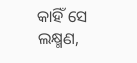କାହିଁ ସେ ଲକ୍ଷ୍ମଣ,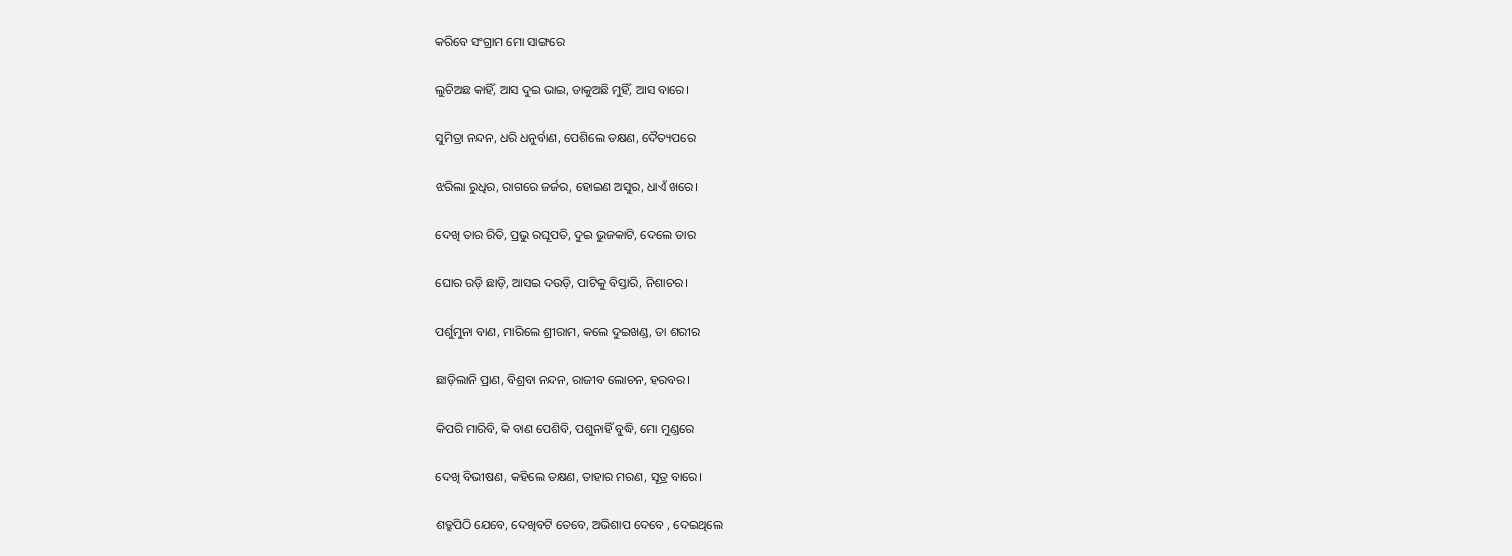କରିବେ ସଂଗ୍ରାମ ମୋ ସାଙ୍ଗରେ

ଲୁଚିଅଛ କାହିଁ, ଆସ ଦୁଇ ଭାଇ, ଡାକୁଅଛି ମୁହିଁ, ଆସ ବାରେ।

ସୁମିତ୍ରା ନନ୍ଦନ, ଧରି ଧନୁର୍ବାଣ, ପେଶିଲେ ତକ୍ଷଣ, ଦୈତ୍ୟପରେ

ଝରିଲା ରୁଧିର, ରାଗରେ ଜର୍ଜର, ହୋଇଣ ଅସୁର, ଧାଏଁ ଖରେ।

ଦେଖି ତାର ରିତି, ପ୍ରଭୁ ରଘୂପତି, ଦୁଇ ଭୁଜକାଟି, ଦେଲେ ତାର

ଘୋର ରଡ଼ି ଛାଡ଼ି, ଆସଇ ଦଉଡ଼ି, ପାଟିକୁ ବିସ୍ତାରି, ନିଶାଚର।

ପର୍ଶୁମୁନା ବାଣ, ମାରିଲେ ଶ୍ରୀରାମ, କଲେ ଦୁଇଖଣ୍ଡ, ତା ଶରୀର

ଛାଡ଼ିଲାନି ପ୍ରାଣ, ବିଶ୍ରବା ନନ୍ଦନ, ରାଜୀବ ଲୋଚନ, ହରବର।

କିପରି ମାରିବି, କି ବାଣ ପେଶିବି, ପଶୁନାହିଁ ବୁଦ୍ଧି, ମୋ ମୁଣ୍ଡରେ

ଦେଖି ବିଭୀଷଣ, କହିଲେ ତକ୍ଷଣ, ତାହାର ମରଣ, ସୂତ୍ର ବାରେ।

ଶତ୍ରୁପିଠି ଯେବେ, ଦେଖିବଟି ତେବେ, ଅଭିଶାପ ଦେବେ , ଦେଇଥିଲେ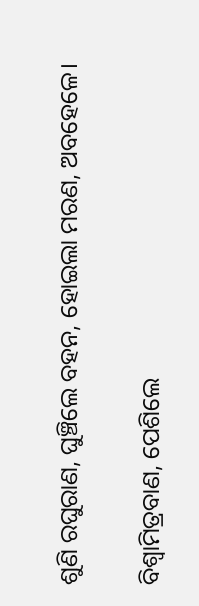ଶୁଣି ରଘୁରାଣ, ଘୁଞ୍ଚିଲେ ବହନ, ହୋଇଲା ମରଣ, ଅବହେଳେ।

ବିଶ୍ଵାମିତ୍ରବାଣ, ପେଶିଲେ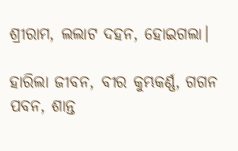ଶ୍ରୀରାମ, ଲଲାଟ ଦହନ, ହୋଇଗଲା।

ହାରିଲା ଜୀବନ, ବୀର କୁମ୍ଭକର୍ଣ୍ଣ, ଗଗନ ପବନ, ଶାନ୍ତ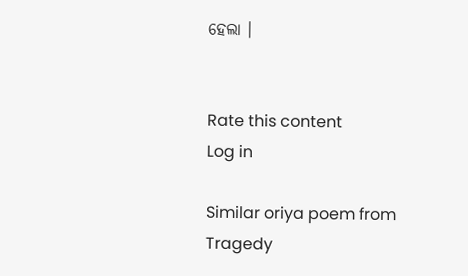ହେଲା ।


Rate this content
Log in

Similar oriya poem from Tragedy